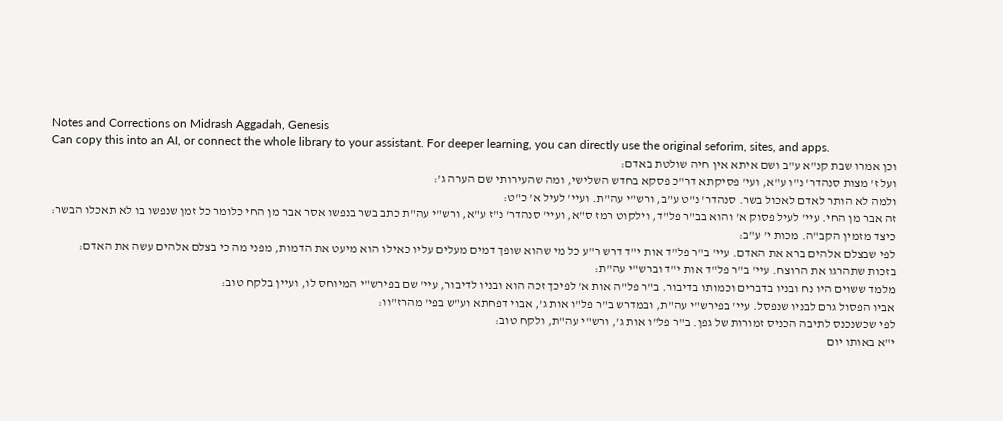Notes and Corrections on Midrash Aggadah, Genesis
Can copy this into an AI, or connect the whole library to your assistant. For deeper learning, you can directly use the original seforim, sites, and apps.
וכן אמרו שבת קנ"א ע"ב ושם איתא אין חיה שולטת באדם:
ועל ז' מצות סנהדר' נ"ו ע"א, ועי' פסיקתא דר"כ פסקא בחדש השלישי, ומה שהעירותי שם הערה ג':
ולמה לא הותר לאדם לאכול בשר. סנהדר' נ"ט ע"ב, ורש"י עה"ת. ועיי' לעיל א' כ"ט:
זה אבר מן החי. עיי' לעיל פסוק א' והוא בב"ר פל"ד, וילקוט רמז ס"א, ועיי' סנהדר' נ"ז ע"א, ורש"י עה"ת כתב בשר בנפשו אסר אבר מן החי כלומר כל זמן שנפשו בו לא תאכלו הבשר:
כיצד מזמין הקב"ה. מכות י' ע"ב:
לפי שבצלם אלהים ברא את האדם. עיי' ב"ר פל"ד אות י"ד דרש ר"ע כל מי שהוא שופך דמים מעלים עליו כאילו הוא מיעט את הדמות, מפני מה כי בצלם אלהים עשה את האדם:
בזכות שתהרגו את הרוצח. עיי' ב"ר פל"ד אות י"ד וברש"י עה"ת:
מלמד ששוים היו נח ובניו בדברים וכמותו בדיבור. ב"ר פל"ה אות א' לפיכך זכה הוא ובניו לדיבור, עיי' שם בפירש"י המיוחס לו, ועיין בלקח טוב:
אביו הפסול גרם לבניו שנפסל. עיי' בפירש"י עה"ת, ובמדרש ב"ר פל"ו אות ג', אבוי דפחתא וע"ש בפי' מהרז"וו:
לפי שכשנכנס לתיבה הכניס זמורות של גפן. ב"ר פל"ו אות ג', ורש"י עה"ת, ולקח טוב:
י"א באותו יום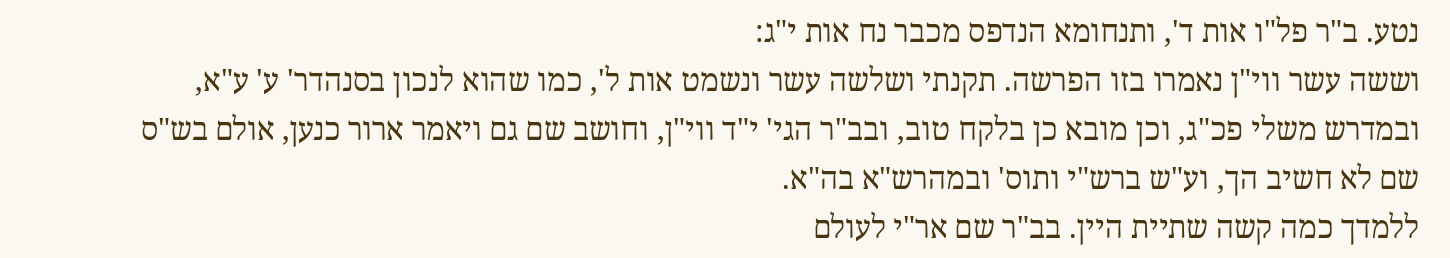נטע. ב"ר פל"ו אות ד', ותנחומא הנדפס מכבר נח אות י"ג:
וששה עשר ווי"ן נאמרו בזו הפרשה. תקנתי ושלשה עשר ונשמט אות ל', כמו שהוא לנכון בסנהדר' ע' ע"א, ובמדרש משלי פכ"ג, וכן מובא כן בלקח טוב, ובב"ר הגי' י"ד ווי"ן, וחושב שם גם ויאמר ארור כנען, אולם בש"ס שם לא חשיב הך, וע"ש ברש"י ותוס' ובמהרש"א בה"א.
ללמדך כמה קשה שתיית היין. בב"ר שם אר"י לעולם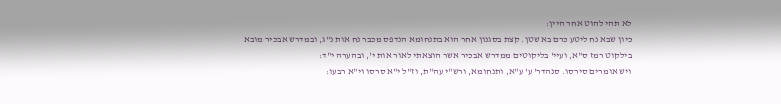לא תהי להוט אחר היין:
כיון שבא נח ליטע כרם בא שטן. קצת בסגנון אחר הוא בתנחומא הנדפס מכבר נח אות נ"ג, ובמדרש אבכיר מובא בילקוט רמז ס"א, ועיי' בליקוטים ממדרש אבכיר אשר הוצאתי לאור אות י', ובהערה י"ד:
ויש אומרים סירסו. סנהדר' ע' ע"א, ותנחומא, ורש"י עה"ת, וז"ל י"א סרסו וי"א רבעו: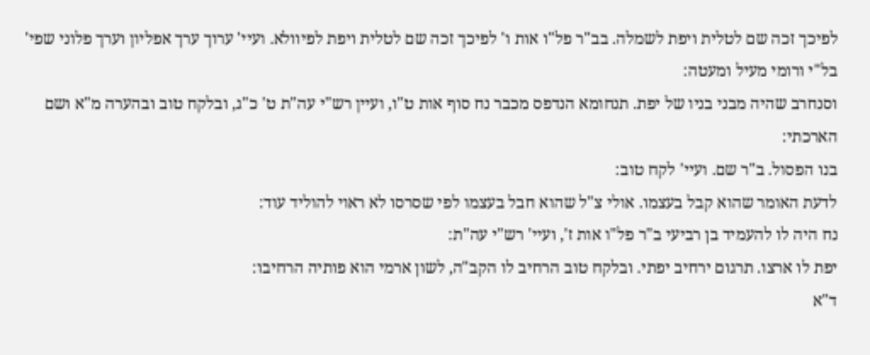לפיכך זכה שם לטלית ויפת לשמלה. בב"ר פל"ו אות ו' לפיכך זכה שם לטלית ויפת לפיוולא. ועיי' ערוך ערך אפליון וערך פלוני שפי' בל"י ורומי מעיל ומעטה:
וסנחרב שהיה מבני בניו של יפת. תנחומא הנדפס מכבר נח סוף אות ט"ו, ועיין רש"י עה"ת ט' כ"ג, ובלקח טוב ובהערה מ"א ושם הארכתי:
בנו הפסול. ב"ר שם. ועיי' לקח טוב:
לדעת האומר שהוא קבל בעצמו. אולי צ"ל שהוא חבל בעצמו לפי שסרסו לא ראוי להוליד עוד:
נח היה לו להעמיד בן רביעי ב"ר פל"ו אות ז', ועיי' רש"י עה"ת:
יפת לו ארצו. תרגום ירחיב יפתי. ובלקח טוב הרחיב לו הקב"ה, לשון ארמי הוא פותיה הרחיבו:
ד"א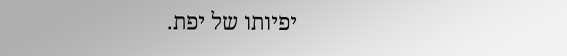יפיותו של יפת.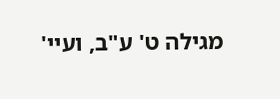מגילה ט' ע"ב, ועיי'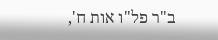ב"ר פל"ו אות ח',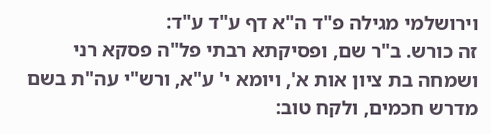וירושלמי מגילה פ"ד ה"א דף ע"ד ע"ד:
זה כורש. ב"ר שם, ופסיקתא רבתי פל"ה פסקא רני ושמחה בת ציון אות א', ויומא י' ע"א, ורש"י עה"ת בשם מדרש חכמים, ולקח טוב: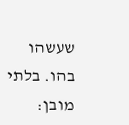שעשהו בהו. בלתי מובן: